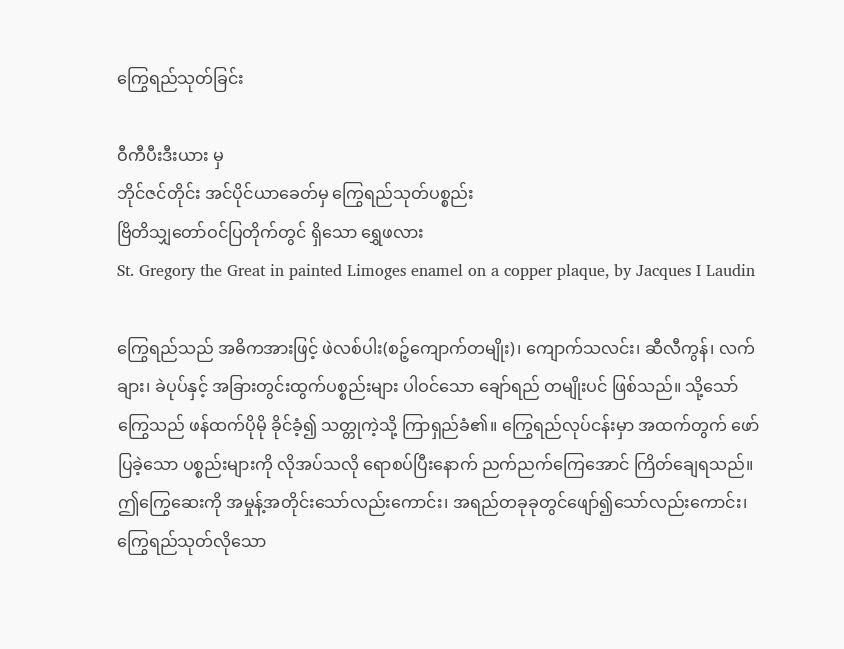ကြွေရည်သုတ်ခြင်း

ဝီကီပီးဒီးယား မှ
ဘိုင်ဇင်တိုင်း အင်ပိုင်ယာခေတ်မှ ကြွေရည်သုတ်ပစ္စည်း
ဗြိတိသျှတော်ဝင်ပြတိုက်တွင် ရှိသော ရွှေဖလား
St. Gregory the Great in painted Limoges enamel on a copper plaque, by Jacques I Laudin

ကြွေရည်သည် အဓိကအားဖြင့် ဖဲလစ်ပါး(စဉ့်ကျောက်တမျိုး)၊ ကျောက်သလင်း၊ ဆီလီကွန်၊ လက်ချား၊ ခဲပုပ်နှင့် အခြားတွင်းထွက်ပစ္စည်းများ ပါဝင်သော ချော်ရည် တမျိုးပင် ဖြစ်သည်။ သို့သော် ကြွေသည် ဖန်ထက်ပိုမို ခိုင်ခံ့၍ သတ္တုကဲ့သို့ ကြာရှည်ခံ၏။ ကြွေရည်လုပ်ငန်းမှာ အထက်တွက် ဖော်ပြခဲ့သော ပစ္စည်းများကို လိုအပ်သလို ရောစပ်ပြီးနောက် ညက်ညက်ကြေအောင် ကြိတ်ချေရသည်။ ဤကြွေဆေးကို အမှုန့်အတိုင်းသော်လည်းကောင်း၊ အရည်တခုခုတွင်ဖျော်၍သော်လည်းကောင်း၊ ကြွေရည်သုတ်လိုသော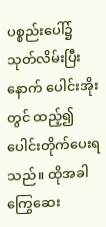ပစ္စည်းပေါ်၌ သုတ်လိမ်းပြီးနောက် ပေါင်းအိုးတွင် ထည့်၍ ပေါင်းတိုက်ပေးရသည်။ ထိုအခါ ကြွေဆေး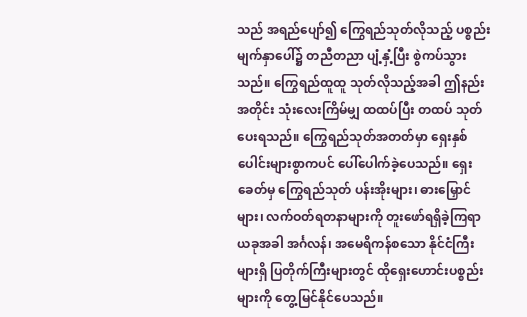သည် အရည်ပျော်၍ ကြွေရည်သုတ်လိုသည့် ပစ္စည်းမျက်နှာပေါ်၌ တညီတညာ ပျံ့နှံ့ပြီး စွဲကပ်သွားသည်။ ကြွေရည်ထူထူ သုတ်လိုသည့်အခါ ဤနည်းအတိုင်း သုံးလေးကြိမ်မျှ ထထပ်ပြီး တထပ် သုတ်ပေးရသည်။ ကြွေရည်သုတ်အတတ်မှာ ရှေးနှစ်ပေါင်းများစွာကပင် ပေါ်ပေါက်ခဲ့ပေသည်။ ရှေးခေတ်မှ ကြွေရည်သုတ် ပန်းအိုးများ၊ ဓားမြှောင်များ၊ လက်ဝတ်ရတနာများကို တူးဖော်ရရှိခဲ့ကြရာ ယခုအခါ အင်္ဂလန်၊ အမေရိကန်စသော နိုင်ငံကြီးများရှိ ပြတိုက်ကြီးများတွင် ထိုရှေးဟောင်းပစ္စည်းများကို တွေ့မြင်နိုင်ပေသည်။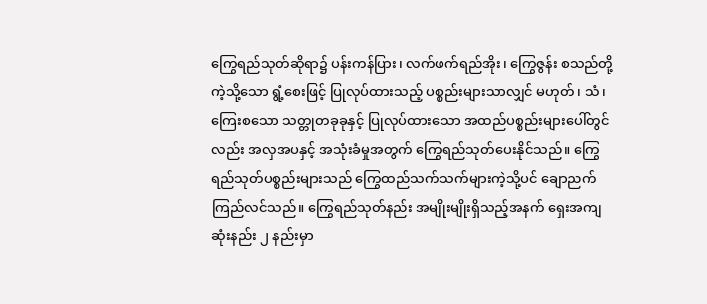ကြွေရည်သုတ်ဆိုရာ၌ ပန်းကန်ပြား၊ လက်ဖက်ရည်အိုး၊ ကြွေဇွန်း စသည်တို့ကဲ့သို့သော ရွံ့စေးဖြင့် ပြုလုပ်ထားသည့် ပစ္စည်းများသာလျှင် မဟုတ်၊ သံ၊ ကြေးစသော သတ္တုတခုခုနှင့် ပြုလုပ်ထားသော အထည်ပစ္စည်းများပေါ်တွင်လည်း အလှအပနှင့် အသုံးခံမှုအတွက် ကြွေရည်သုတ်ပေးနိုင်သည်။ ကြွေရည်သုတ်ပစ္စည်းများသည် ကြွေထည်သက်သက်များကဲ့သို့ပင် ချောညက် ကြည်လင်သည်။ ကြွေရည်သုတ်နည်း အမျိုးမျိုးရှိသည့်အနက် ရှေးအကျဆုံးနည်း ၂ နည်းမှာ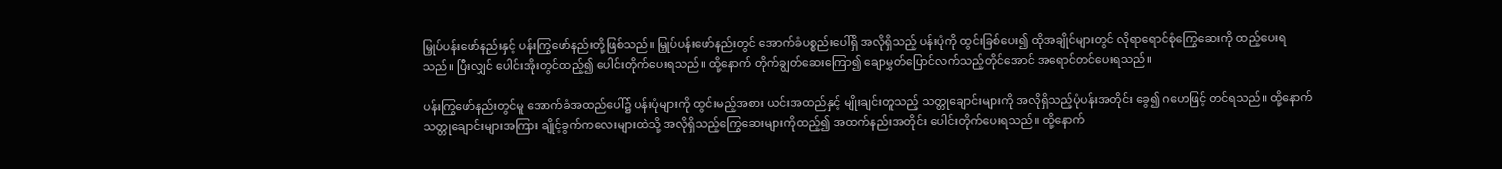မြှုပ်ပန်းဖော်နည်းနှင့် ပန်းကြွဖော်နည်းတို့ဖြစ်သည်။ မြှုပ်ပန်းဖော်နည်းတွင် အောက်ခံပစ္စည်းပေါ်ရှိ အလိုရှိသည့် ပန်းပုံကို ထွင်းခြစ်ပေး၍ ထိုအချိုင်များတွင် လိုရာရောင်စုံကြွေဆေးကို ထည့်ပေးရသည်။ ပြီးလျှင် ပေါင်းအိုးတွင်ထည့်၍ ပေါင်းတိုက်ပေးရသည်။ ထို့နောက် တိုက်ချွတ်ဆေးကြော၍ ချောမွှတ်ပြောင်လက်သည့်တိုင်အောင် အရောင်တင်ပေးရသည်။

ပန်းကြွဖော်နည်းတွင်မူ အောက်ခံအထည်ပေါ်၌ ပန်းပုံများကို ထွင်းမည့်အစား ယင်းအထည်နှင့် မျိုးချင်းတူသည့် သတ္တုချောင်းများကို အလိုရှိသည့်ပုံပန်းအတိုင်း ခွေ၍ ဂဟေဖြင့် တင်ရသည်။ ထို့နောက် သတ္တုချောင်းများအကြား ချိုင့်ခွက်ကလေးများထဲသို့ အလိုရှိသည့်ကြွေဆေးများကိုထည့်၍ အထက်နည်းအတိုင်း ပေါင်းတိုက်ပေးရသည်။ ထို့နောက်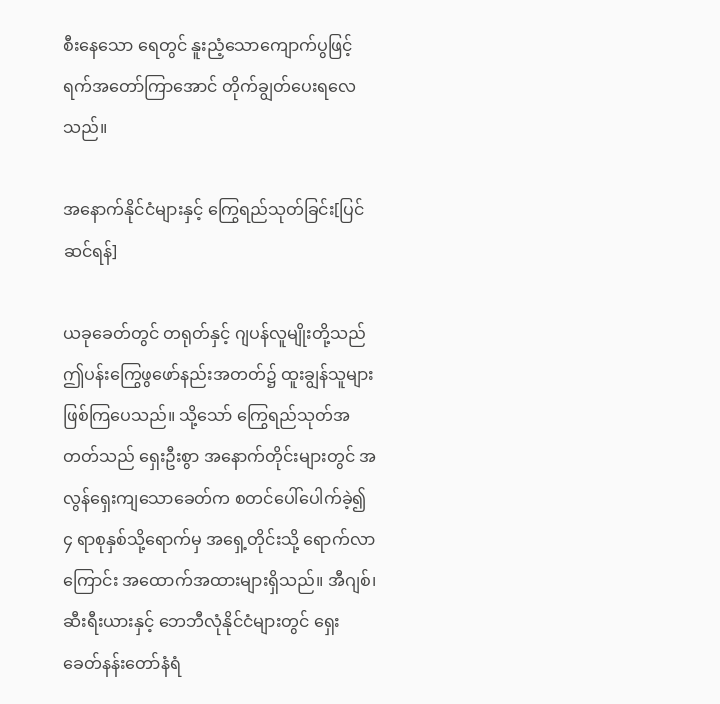စီးနေသော ရေတွင် နူးညံ့သောကျောက်ပွဖြင့် ရက်အတော်ကြာအောင် တိုက်ချွတ်ပေးရလေသည်။

အနောက်နိုင်ငံများနှင့် ကြွေရည်သုတ်ခြင်း[ပြင်ဆင်ရန်]

ယခုခေတ်တွင် တရုတ်နှင့် ဂျပန်လူမျိုးတို့သည် ဤပန်းကြွေဖွဖော်နည်းအတတ်၌ ထူးချွန်သူများ ဖြစ်ကြပေသည်။ သို့သော် ကြွေရည်သုတ်အတတ်သည် ရှေးဦးစွာ အနောက်တိုင်းများတွင် အလွန်ရှေးကျသောခေတ်က စတင်ပေါ်ပေါက်ခဲ့၍ ၄ ရာစုနှစ်သို့ရောက်မှ အရှေ့တိုင်းသို့ ရောက်လာကြောင်း အထောက်အထားများရှိသည်။ အီဂျစ်၊ ဆီးရီးယားနှင့် ဘေဘီလုံနိုင်ငံများတွင် ရှေးခေတ်နန်းတော်နံရံ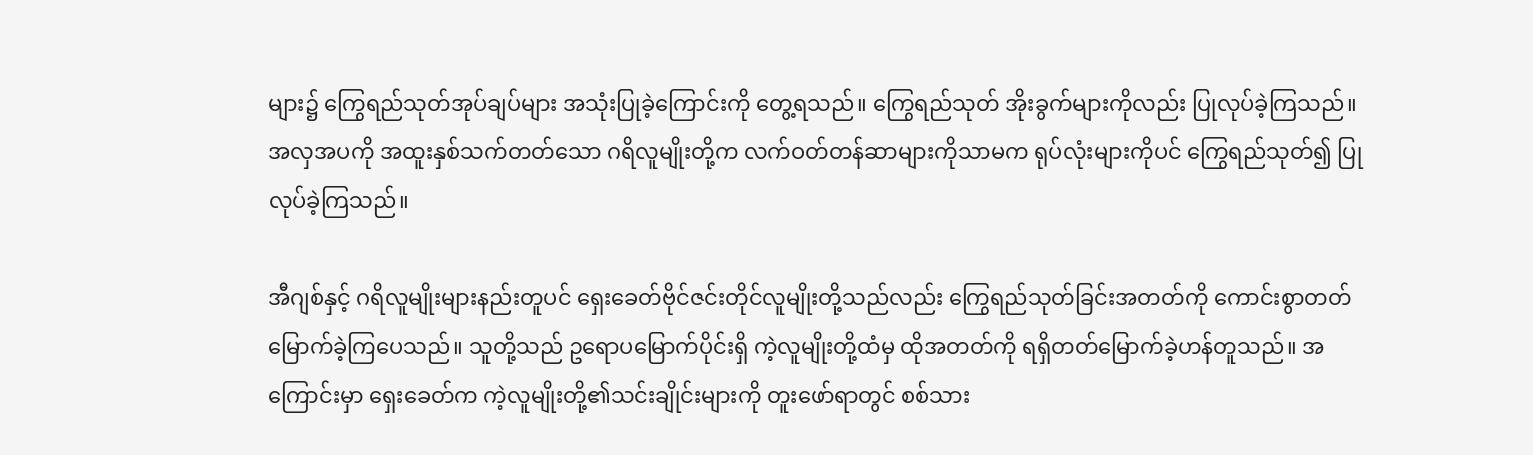များ၌ ကြွေရည်သုတ်အုပ်ချပ်များ အသုံးပြုခဲ့ကြောင်းကို တွေ့ရသည်။ ကြွေရည်သုတ် အိုးခွက်များကိုလည်း ပြုလုပ်ခဲ့ကြသည်။ အလှအပကို အထူးနှစ်သက်တတ်သော ဂရိလူမျိုးတို့က လက်ဝတ်တန်ဆာများကိုသာမက ရုပ်လုံးများကိုပင် ကြွေရည်သုတ်၍ ပြုလုပ်ခဲ့ကြသည်။

အီဂျစ်နှင့် ဂရိလူမျိုးများနည်းတူပင် ရှေးခေတ်ဗိုင်ဇင်းတိုင်လူမျိုးတို့သည်လည်း ကြွေရည်သုတ်ခြင်းအတတ်ကို ကောင်းစွာတတ်မြောက်ခဲ့ကြပေသည်။ သူတို့သည် ဥရောပမြောက်ပိုင်းရှိ ကဲ့လူမျိုးတို့ထံမှ ထိုအတတ်ကို ရရှိတတ်မြောက်ခဲ့ဟန်တူသည်။ အကြောင်းမှာ ရှေးခေတ်က ကဲ့လူမျိုးတို့၏သင်းချိုင်းများကို တူးဖော်ရာတွင် စစ်သား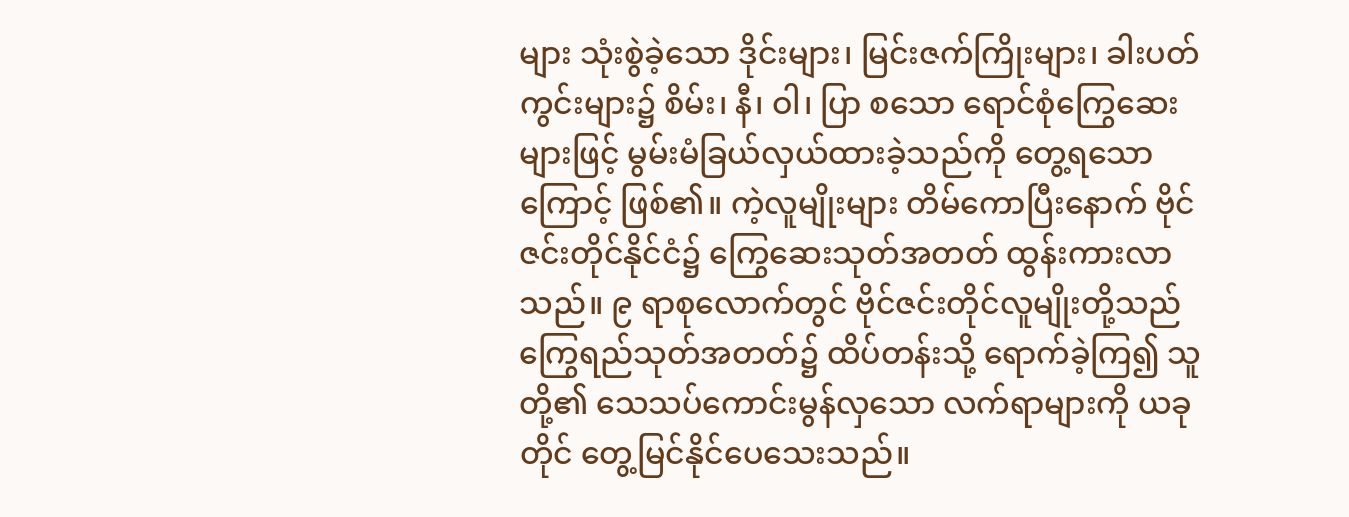များ သုံးစွဲခဲ့သော ဒိုင်းများ၊ မြင်းဇက်ကြိုးများ၊ ခါးပတ်ကွင်းများ၌ စိမ်း၊ နီ၊ ဝါ၊ ပြာ စသော ရောင်စုံကြွေဆေးများဖြင့် မွမ်းမံခြယ်လှယ်ထားခဲ့သည်ကို တွေ့ရသောကြောင့် ဖြစ်၏။ ကဲ့လူမျိုးများ တိမ်ကောပြီးနောက် ဗိုင်ဇင်းတိုင်နိုင်ငံ၌ ကြွေဆေးသုတ်အတတ် ထွန်းကားလာသည်။ ၉ ရာစုလောက်တွင် ဗိုင်ဇင်းတိုင်လူမျိုးတို့သည် ကြွေရည်သုတ်အတတ်၌ ထိပ်တန်းသို့ ရောက်ခဲ့ကြ၍ သူတို့၏ သေသပ်ကောင်းမွန်လှသော လက်ရာများကို ယခုတိုင် တွေ့မြင်နိုင်ပေသေးသည်။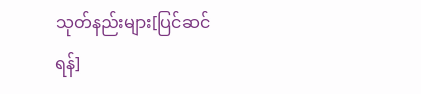သုတ်နည်းများ[ပြင်ဆင်ရန်]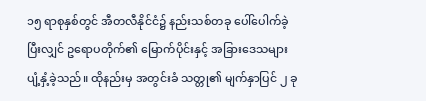၁၅ ရာစုနှစ်တွင် အီတလီနိုင်ငံ၌ နည်းသစ်တခု ပေါ်ပေါက်ခဲ့ပြီးလျှင် ဥရောပတိုက်၏ မြောက်ပိုင်းနှင့် အခြားဒေသများ ပျံ့နှံ့ခဲ့သည်။ ထိုနည်းမှ အတွင်းခံ သတ္တု၏ မျက်နှာပြင် ၂ ခု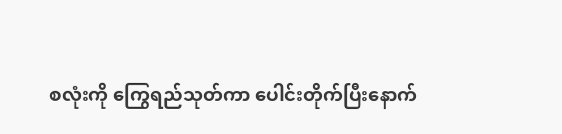စလုံးကို ကြွေရည်သုတ်ကာ ပေါင်းတိုက်ပြီးနောက်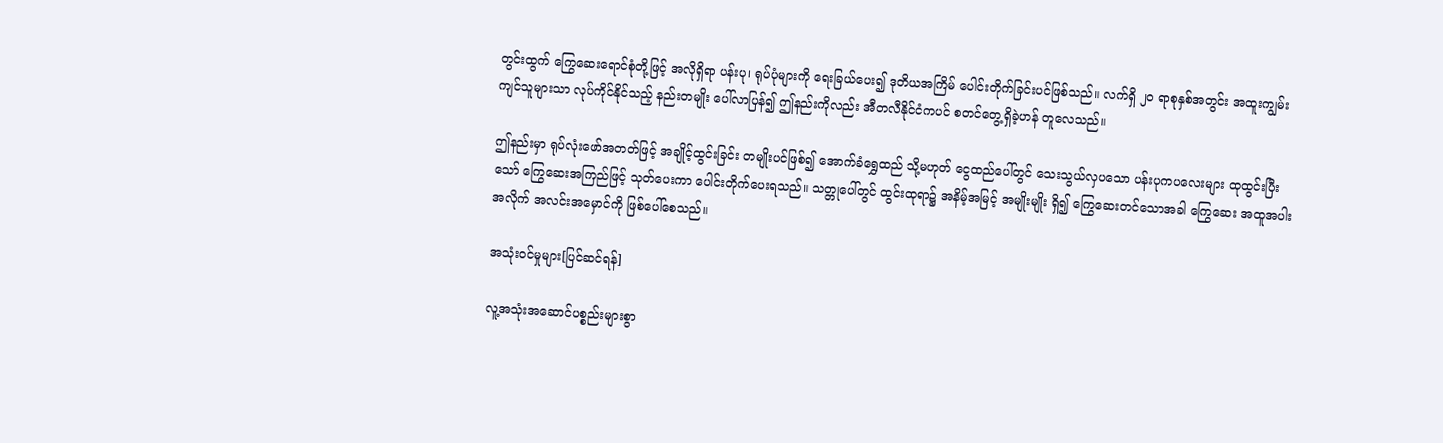တွင်းထွက် ကြွေဆေးရောင်စုံတို့ဖြင့် အလိုရှိရာ ပန်းပု၊ ရုပ်ပုံများကို ရေးခြယ်ပေး၍ ဒုတိယအကြိမ် ပေါင်းတိုက်ခြင်းပင်ဖြစ်သည်။ လက်ရှိ ၂၀ ရာစုနှစ်အတွင်း အထူးကျွမ်းကျင်သူများသာ လုပ်ကိုင်နိုင်သည့် နည်းတမျိုး ပေါ်လာပြန်၍ ဤနည်းကိုလည်း အီတလီနိုင်ငံကပင် စတင်တွေ့ရှိခဲ့ဟန် တူလေသည်။

ဤနည်းမှာ ရုပ်လုံးဖော်အတတ်ဖြင့် အချိုင့်ထွင်းခြင်း တမျိုးပင်ဖြစ်၍ အောက်ခံရွှေထည် သို့မဟုတ် ငွေထည်ပေါ်တွင် သေးသွယ်လှပသော ပန်းပုကပလေးများ ထုထွင်းပြီးသော် ကြွေဆေးအကြည်ဖြင့် သုတ်ပေးကာ ပေါင်းတိုက်ပေးရသည်။ သတ္တုပေါ်တွင် ထွင်းထုရာ၌ အနိမ့်အမြင့် အမျိုးမျိုး ရှိ၍ ကြွေဆေးတင်သောအခါ ကြွေဆေး အထူအပါးအလိုက် အလင်းအမှောင်ကို ဖြစ်ပေါ်စေသည်။

အသုံးဝင်မှုများ[ပြင်ဆင်ရန်]

လူ့အသုံးအဆောင်ပစ္စည်းများစွာ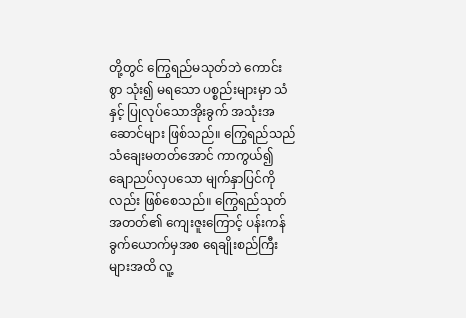တို့တွင် ကြွေရည်မသုတ်ဘဲ ကောင်းစွာ သုံး၍ မရသော ပစ္စည်းများမှာ သံနှင့် ပြုလုပ်သောအိုးခွက် အသုံးအဆောင်များ ဖြစ်သည်။ ကြွေရည်သည် သံချေးမတတ်အောင် ကာကွယ်၍ ချောညပ်လှပသော မျက်နှာပြင်ကိုလည်း ဖြစ်စေသည်။ ကြွေရည်သုတ်အတတ်၏ ကျေးဇူးကြောင့် ပန်းကန်ခွက်ယောက်မှအစ ရေချိုးစည်ကြီးများအထိ လူ့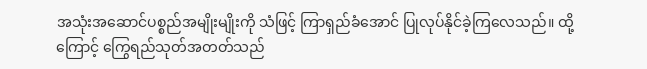အသုံးအဆောင်ပစ္စည်အမျိုးမျိုးကို သံဖြင့် ကြာရှည်ခံအောင် ပြုလုပ်နိုင်ခဲ့ကြလေသည်။ ထို့ကြောင့် ကြွေရည်သုတ်အတတ်သည်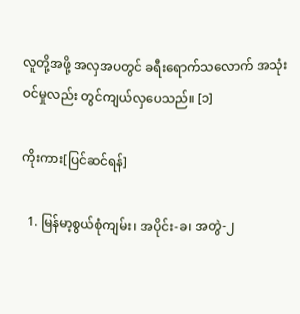လူတို့အဖို့ အလှအပတွင် ခရီးရောက်သလောက် အသုံးဝင်မှုလည်း တွင်ကျယ်လှပေသည်။ [၁]

ကိုးကား[ပြင်ဆင်ရန်]

  1. မြန်မာ့စွယ်စုံကျမ်း၊ အပိုင်း-ခ၊ အတွဲ-၂